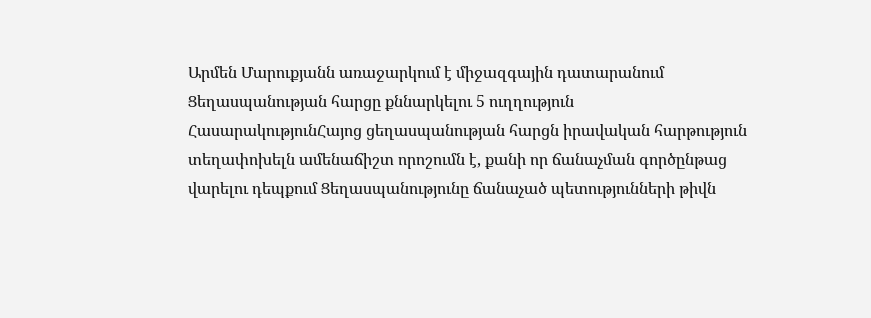Արմեն Մարուքյանն առաջարկում է միջազգային դատարանում Ցեղասպանության հարցը քննարկելու 5 ուղղություն
ՀասարակությունՀայոց ցեղասպանության հարցն իրավական հարթություն տեղափոխելն ամենաճիշտ որոշումն է, քանի որ ճանաչման գործընթաց վարելու դեպքում Ցեղասպանությունը ճանաչած պետությունների թիվն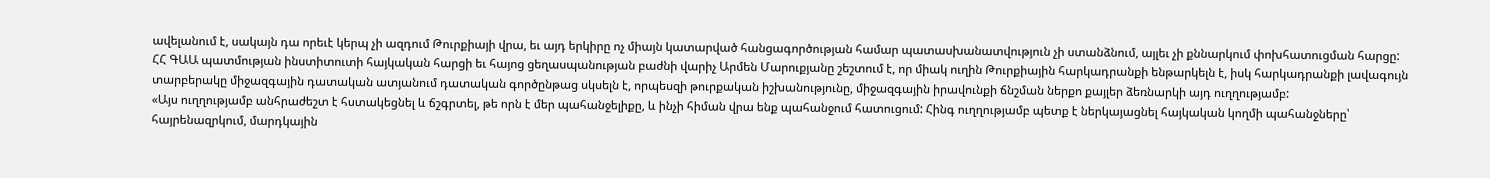ավելանում է, սակայն դա որեւէ կերպ չի ազդում Թուրքիայի վրա, եւ այդ երկիրը ոչ միայն կատարված հանցագործության համար պատասխանատվություն չի ստանձնում, այլեւ չի քննարկում փոխհատուցման հարցը:
ՀՀ ԳԱԱ պատմության ինստիտուտի հայկական հարցի եւ հայոց ցեղասպանության բաժնի վարիչ Արմեն Մարուքյանը շեշտում է, որ միակ ուղին Թուրքիային հարկադրանքի ենթարկելն է, իսկ հարկադրանքի լավագույն տարբերակը միջազգային դատական ատյանում դատական գործընթաց սկսելն է, որպեսզի թուրքական իշխանությունը, միջազգային իրավունքի ճնշման ներքո քայլեր ձեռնարկի այդ ուղղությամբ:
«Այս ուղղությամբ անհրաժեշտ է հստակեցնել և ճշգրտել, թե որն է մեր պահանջելիքը, և ինչի հիման վրա ենք պահանջում հատուցում: Հինգ ուղղությամբ պետք է ներկայացնել հայկական կողմի պահանջները՝ հայրենազրկում, մարդկային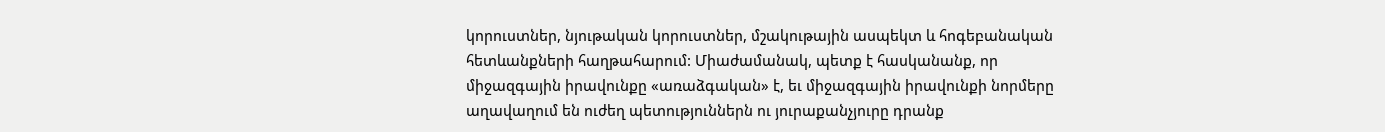կորուստներ, նյութական կորուստներ, մշակութային ասպեկտ և հոգեբանական հետևանքների հաղթահարում: Միաժամանակ, պետք է հասկանանք, որ միջազգային իրավունքը «առաձգական» է, եւ միջազգային իրավունքի նորմերը աղավաղում են ուժեղ պետություններն ու յուրաքանչյուրը դրանք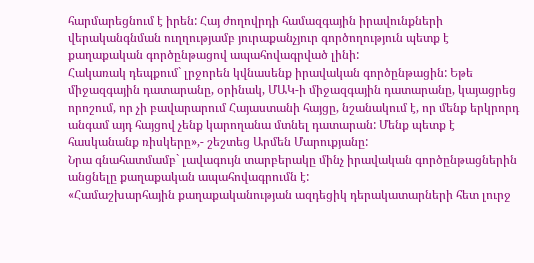հարմարեցնում է իրեն: Հայ ժողովրդի համազգային իրավունքների վերականգնման ուղղությամբ յուրաքանչյուր գործողություն պետք է քաղաքական գործընթացով ապահովագրված լինի:
Հակառակ դեպքում` լրջորեն կվնասենք իրավական գործընթացին: Եթե միջազգային դատարանը, օրինակ, ՄԱԿ-ի միջազգային դատարանը, կայացրեց որոշում, որ չի բավարարում Հայաստանի հայցը, նշանակում է, որ մենք երկրորդ անգամ այդ հայցով չենք կարողանա մտնել դատարան: Մենք պետք է հասկանանք ռիսկերը»,- շեշտեց Արմեն Մարուքյանը:
Նրա գնահատմամբ` լավագույն տարբերակը մինչ իրավական գործընթացներին անցնելը քաղաքական ապահովագրումն է:
«Համաշխարհային քաղաքականության ազդեցիկ դերակատարների հետ լուրջ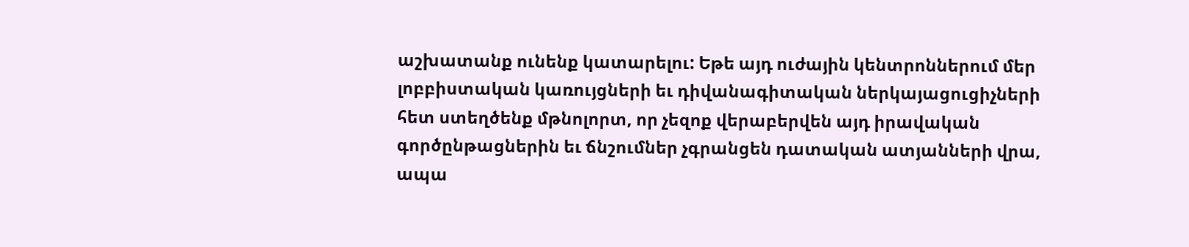աշխատանք ունենք կատարելու: Եթե այդ ուժային կենտրոններում մեր լոբբիստական կառույցների եւ դիվանագիտական ներկայացուցիչների հետ ստեղծենք մթնոլորտ, որ չեզոք վերաբերվեն այդ իրավական գործընթացներին եւ ճնշումներ չգրանցեն դատական ատյանների վրա, ապա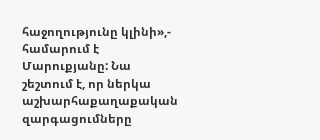հաջողությունը կլինի»,- համարում է Մարուքյանը: Նա շեշտում է, որ ներկա աշխարհաքաղաքական զարգացումները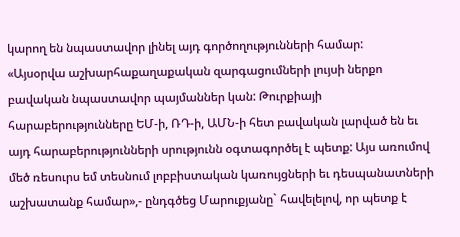կարող են նպաստավոր լինել այդ գործողությունների համար:
«Այսօրվա աշխարհաքաղաքական զարգացումների լույսի ներքո բավական նպաստավոր պայմաններ կան: Թուրքիայի հարաբերությունները ԵՄ-ի, ՌԴ-ի, ԱՄՆ-ի հետ բավական լարված են եւ այդ հարաբերությունների սրությունն օգտագործել է պետք: Այս առումով մեծ ռեսուրս եմ տեսնում լոբբիստական կառույցների եւ դեսպանատների աշխատանք համար»,- ընդգծեց Մարուքյանը` հավելելով, որ պետք է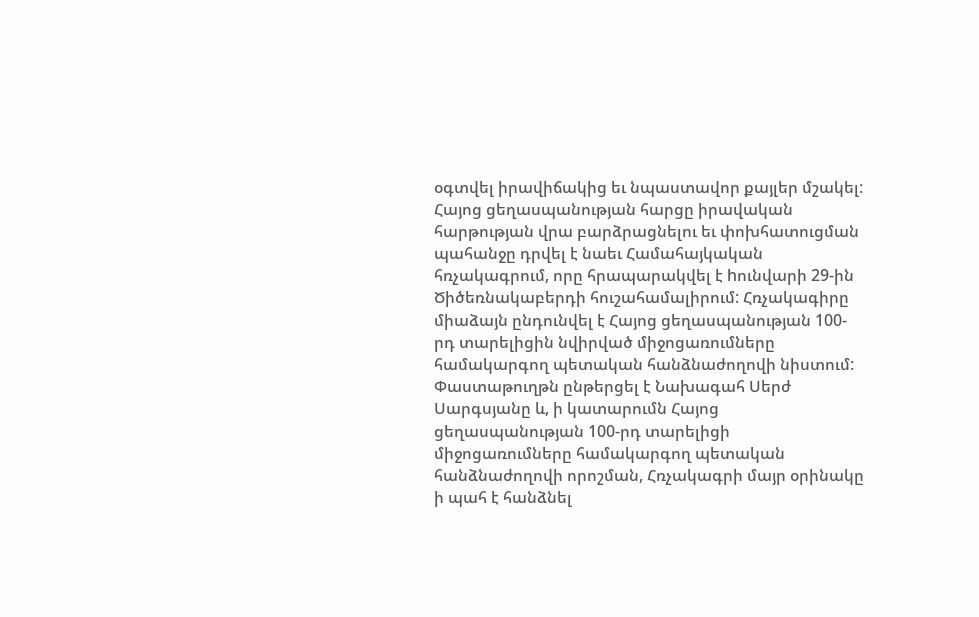օգտվել իրավիճակից եւ նպաստավոր քայլեր մշակել:
Հայոց ցեղասպանության հարցը իրավական հարթության վրա բարձրացնելու եւ փոխհատուցման պահանջը դրվել է նաեւ Համահայկական հռչակագրում, որը հրապարակվել է hունվարի 29-ին Ծիծեռնակաբերդի հուշահամալիրում: Հռչակագիրը միաձայն ընդունվել է Հայոց ցեղասպանության 100-րդ տարելիցին նվիրված միջոցառումները համակարգող պետական հանձնաժողովի նիստում: Փաստաթուղթն ընթերցել է Նախագահ Սերժ Սարգսյանը և, ի կատարումն Հայոց ցեղասպանության 100-րդ տարելիցի միջոցառումները համակարգող պետական հանձնաժողովի որոշման, Հռչակագրի մայր օրինակը ի պահ է հանձնել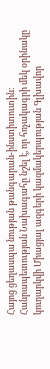Հայոց ցեղասպա նության թանգարան-ինստիտուտին: Հանրապետության Նախագահը նշել է, որ հռչակագրի մեկ օրինակը կուղարկվի Միացյալ ազգերի կազմակերպության Գլխավոր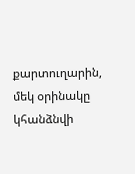քարտուղարին, մեկ օրինակը կհանձնվի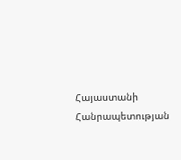Հայաստանի Հանրապետության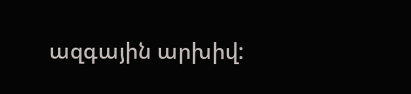ազգային արխիվ: